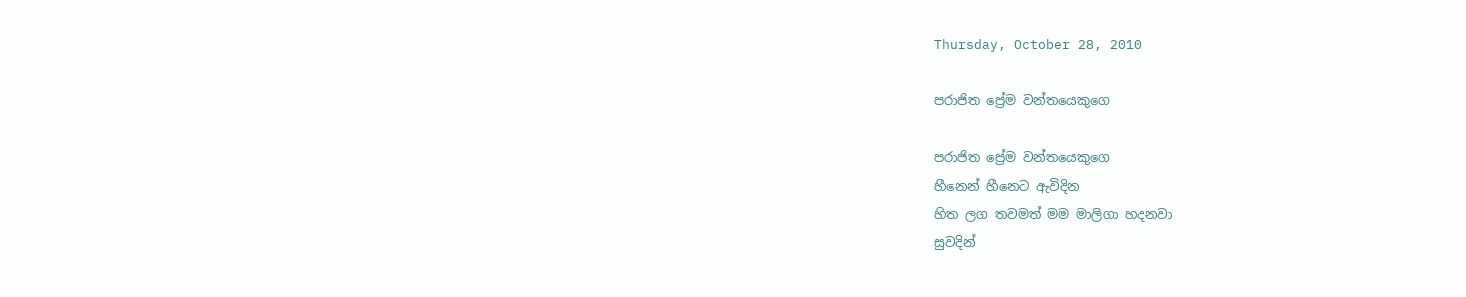Thursday, October 28, 2010

පරාජිත ප්‍රේම වන්තයෙකුගෙ

පරාජිත ප්‍රේම වන්තයෙකුගෙ
හීනෙන් හීනෙට ඇවිදින
හිත ලග තවමත් මම මාලිගා හදනවා
සුවදින්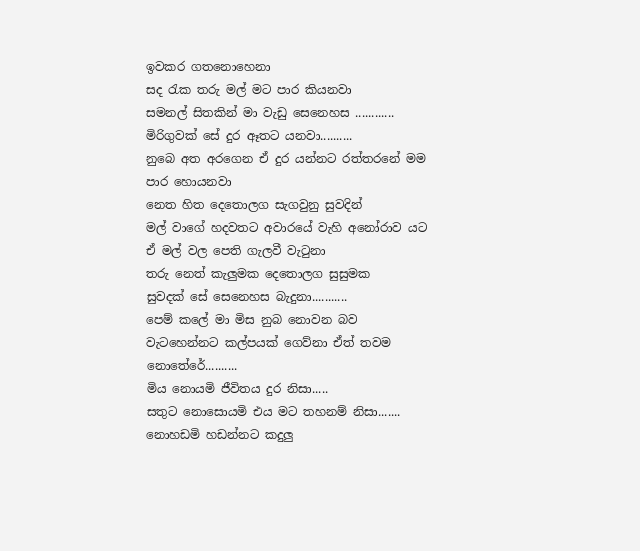ඉවකර ගතනොහෙනා
සද රැක තරු මල් මට පාර කියනවා
සමනල් සිතකින් මා වැඩු සෙනෙහස ............
මිරිගුවක්‌ සේ දුර ඈතට යනවා..........
නුබෙ අත අරගෙන ඒ දුර යන්නට රත්තරනේ මම පාර හොයනවා
නෙත හිත දෙතොලග සැගවුනු සුවදින්
මල් වාගේ හදවතට අවාරයේ වැහි අනෝරාව යට
ඒ මල් වල පෙති ගැලවී වැටුනා
තරු නෙත් කැලුමක දෙතොලග සුසුමක
සුවදක්‌ සේ සෙනෙහස බැදුනා...........
පෙම් කලේ මා මිස නුබ නොවන බව
වැටහෙන්නට කල්පයක්‌ ගෙව්නා ඒත් තවම නොතේරේ..........
මිය නොයමි ජීවිතය දුර නිසා.....
සතුට නොසොයමි එය මට තහනම් නිසා.......
නොහඩමි හඩන්නට කදුලු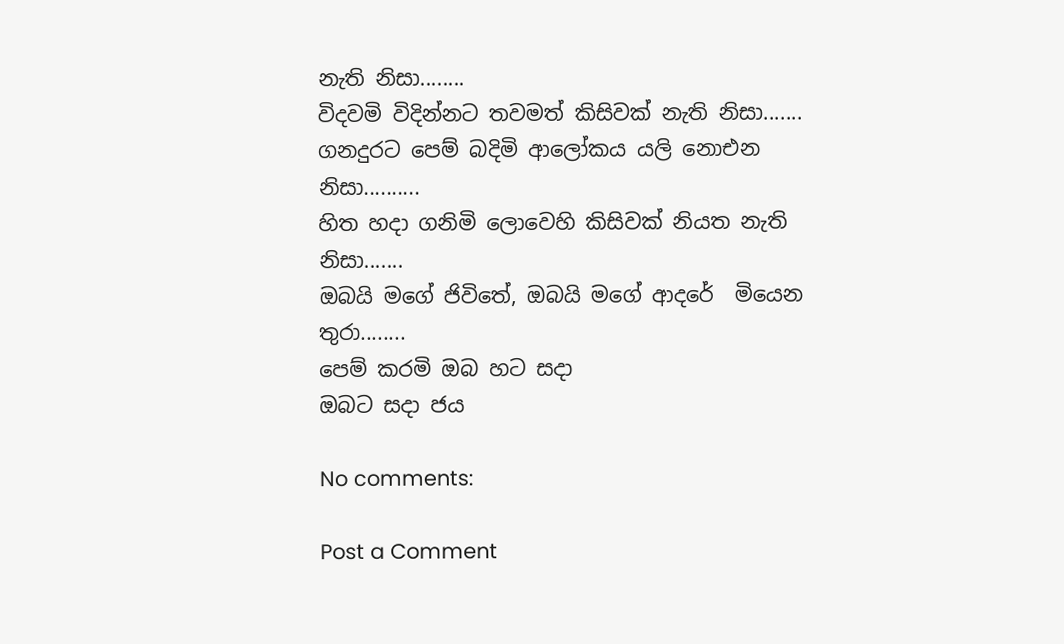නැති නිසා........
විදවමි විදින්නට තවමත් කිසිවක්‌ නැති නිසා.......
ගනදුරට පෙම් බදිමි ආලෝකය යලි නොඑන නිසා..........
හිත හදා ගනිමි ලොවෙහි කිසිවක්‌ නියත නැති නිසා.......
ඔබයි මගේ ජිවිතේ, ඔබයි මගේ ආදරේ  මියෙන තුරා........
පෙම් කරමි ඔබ හට සදා
ඔබට සදා ජය

No comments:

Post a Comment